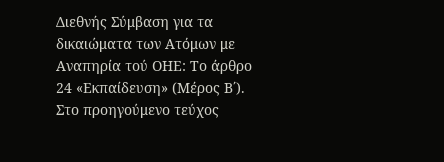Διεθνής Σύμβαση για τα δικαιώματα των Ατόμων με Αναπηρία τού ΟΗΕ: Το άρθρο 24 «Εκπαίδευση» (Μέρος Β΄).
Στο προηγούμενο τεύχος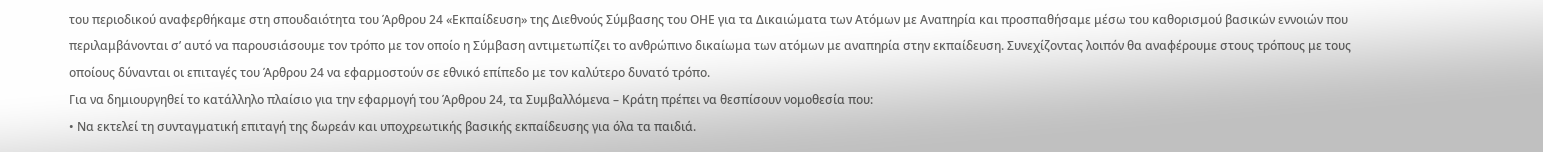του περιοδικού αναφερθήκαμε στη σπουδαιότητα του Άρθρου 24 «Εκπαίδευση» της Διεθνούς Σύμβασης του ΟΗΕ για τα Δικαιώματα των Ατόμων με Αναπηρία και προσπαθήσαμε μέσω του καθορισμού βασικών εννοιών που περιλαμβάνονται σ’ αυτό να παρουσιάσουμε τον τρόπο με τον οποίο η Σύμβαση αντιμετωπίζει το ανθρώπινο δικαίωμα των ατόμων με αναπηρία στην εκπαίδευση. Συνεχίζοντας λοιπόν θα αναφέρουμε στους τρόπους με τους οποίους δύνανται οι επιταγές του Άρθρου 24 να εφαρμοστούν σε εθνικό επίπεδο με τον καλύτερο δυνατό τρόπο.
Για να δημιουργηθεί το κατάλληλο πλαίσιο για την εφαρμογή του Άρθρου 24, τα Συμβαλλόμενα – Κράτη πρέπει να θεσπίσουν νομοθεσία που:
• Να εκτελεί τη συνταγματική επιταγή της δωρεάν και υποχρεωτικής βασικής εκπαίδευσης για όλα τα παιδιά.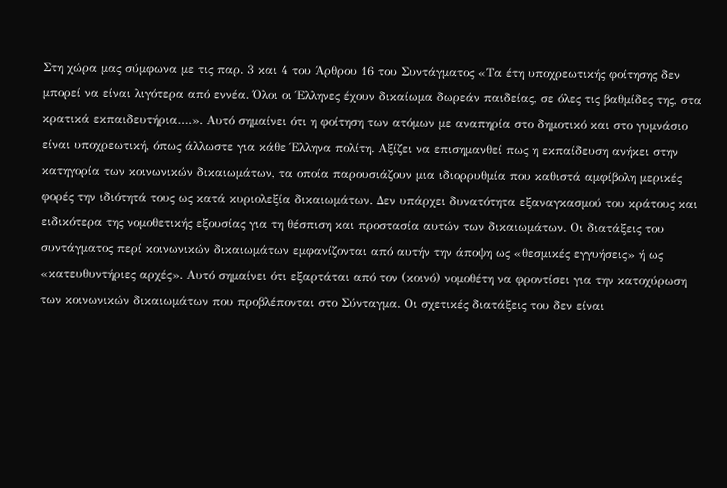Στη χώρα μας σύμφωνα με τις παρ. 3 και 4 του Άρθρου 16 του Συντάγματος «Τα έτη υποχρεωτικής φοίτησης δεν μπορεί να είναι λιγότερα από εννέα. Όλοι οι Έλληνες έχουν δικαίωμα δωρεάν παιδείας, σε όλες τις βαθμίδες της, στα κρατικά εκπαιδευτήρια….». Αυτό σημαίνει ότι η φοίτηση των ατόμων με αναπηρία στο δημοτικό και στο γυμνάσιο είναι υποχρεωτική, όπως άλλωστε για κάθε Έλληνα πολίτη. Αξίζει να επισημανθεί πως η εκπαίδευση ανήκει στην κατηγορία των κοινωνικών δικαιωμάτων, τα οποία παρουσιάζουν μια ιδιορρυθμία που καθιστά αμφίβολη μερικές φορές την ιδιότητά τους ως κατά κυριολεξία δικαιωμάτων. Δεν υπάρχει δυνατότητα εξαναγκασμού του κράτους και ειδικότερα της νομοθετικής εξουσίας για τη θέσπιση και προστασία αυτών των δικαιωμάτων. Οι διατάξεις του συντάγματος περί κοινωνικών δικαιωμάτων εμφανίζονται από αυτήν την άποψη ως «θεσμικές εγγυήσεις» ή ως «κατευθυντήριες αρχές». Αυτό σημαίνει ότι εξαρτάται από τον (κοινό) νομοθέτη να φροντίσει για την κατοχύρωση των κοινωνικών δικαιωμάτων που προβλέπονται στο Σύνταγμα. Οι σχετικές διατάξεις του δεν είναι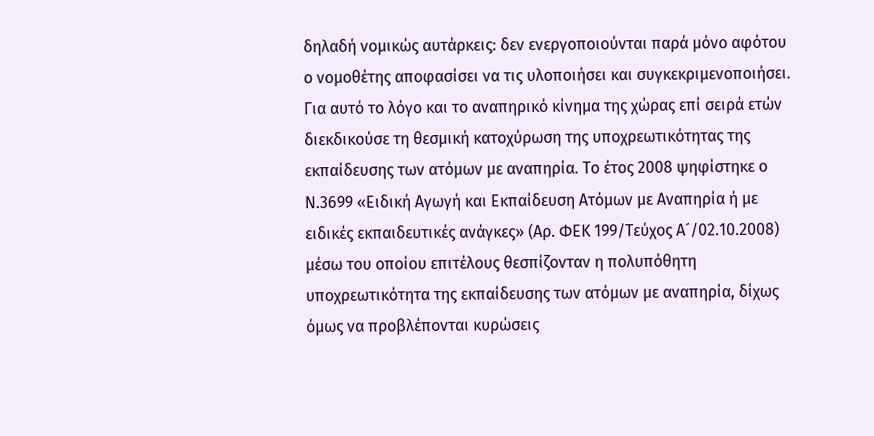δηλαδή νομικώς αυτάρκεις: δεν ενεργοποιούνται παρά μόνο αφότου ο νομοθέτης αποφασίσει να τις υλοποιήσει και συγκεκριμενοποιήσει. Για αυτό το λόγο και το αναπηρικό κίνημα της χώρας επί σειρά ετών διεκδικούσε τη θεσμική κατοχύρωση της υποχρεωτικότητας της εκπαίδευσης των ατόμων με αναπηρία. Το έτος 2008 ψηφίστηκε ο Ν.3699 «Ειδική Αγωγή και Εκπαίδευση Ατόμων με Αναπηρία ή με ειδικές εκπαιδευτικές ανάγκες» (Αρ. ΦΕΚ 199/Τεύχος Α´/02.10.2008) μέσω του οποίου επιτέλους θεσπίζονταν η πολυπόθητη υποχρεωτικότητα της εκπαίδευσης των ατόμων με αναπηρία, δίχως όμως να προβλέπονται κυρώσεις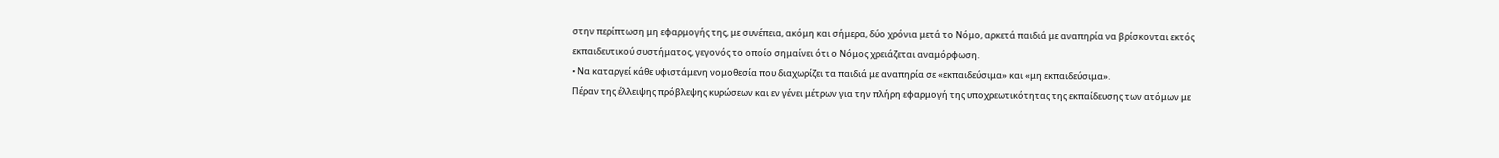στην περίπτωση μη εφαρμογής της, με συνέπεια, ακόμη και σήμερα, δύο χρόνια μετά το Νόμο, αρκετά παιδιά με αναπηρία να βρίσκονται εκτός εκπαιδευτικού συστήματος, γεγονός το οποίο σημαίνει ότι ο Νόμος χρειάζεται αναμόρφωση.
• Να καταργεί κάθε υφιστάμενη νομοθεσία που διαχωρίζει τα παιδιά με αναπηρία σε «εκπαιδεύσιμα» και «μη εκπαιδεύσιμα».
Πέραν της έλλειψης πρόβλεψης κυρώσεων και εν γένει μέτρων για την πλήρη εφαρμογή της υποχρεωτικότητας της εκπαίδευσης των ατόμων με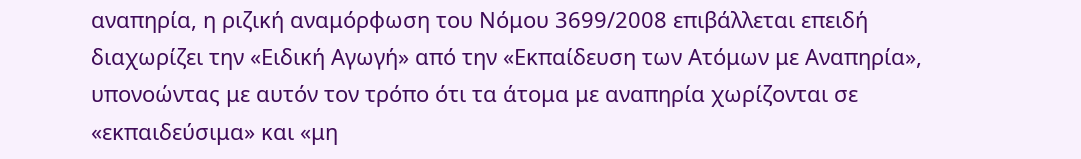αναπηρία, η ριζική αναμόρφωση του Νόμου 3699/2008 επιβάλλεται επειδή διαχωρίζει την «Ειδική Αγωγή» από την «Εκπαίδευση των Ατόμων με Αναπηρία», υπονοώντας με αυτόν τον τρόπο ότι τα άτομα με αναπηρία χωρίζονται σε «εκπαιδεύσιμα» και «μη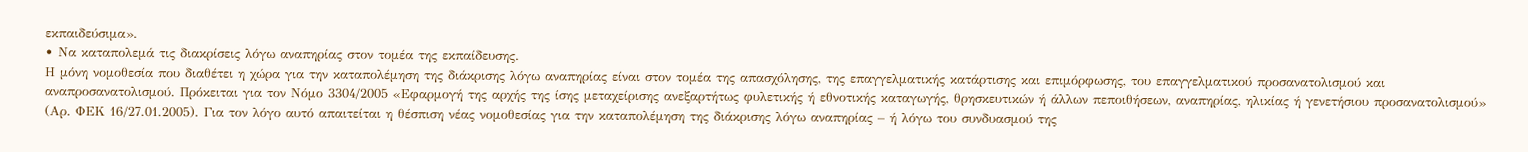εκπαιδεύσιμα».
• Να καταπολεμά τις διακρίσεις λόγω αναπηρίας στον τομέα της εκπαίδευσης.
Η μόνη νομοθεσία που διαθέτει η χώρα για την καταπολέμηση της διάκρισης λόγω αναπηρίας είναι στον τομέα της απασχόλησης, της επαγγελματικής κατάρτισης και επιμόρφωσης, του επαγγελματικού προσανατολισμού και αναπροσανατολισμού. Πρόκειται για τον Νόμο 3304/2005 «Εφαρμογή της αρχής της ίσης μεταχείρισης ανεξαρτήτως φυλετικής ή εθνοτικής καταγωγής, θρησκευτικών ή άλλων πεποιθήσεων, αναπηρίας, ηλικίας ή γενετήσιου προσανατολισμού» (Αρ. ΦΕΚ 16/27.01.2005). Για τον λόγο αυτό απαιτείται η θέσπιση νέας νομοθεσίας για την καταπολέμηση της διάκρισης λόγω αναπηρίας – ή λόγω του συνδυασμού της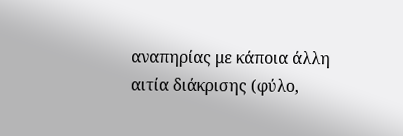αναπηρίας με κάποια άλλη αιτία διάκρισης (φύλο,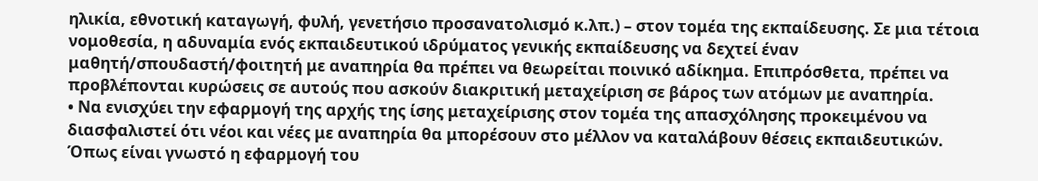ηλικία, εθνοτική καταγωγή, φυλή, γενετήσιο προσανατολισμό κ.λπ.) – στον τομέα της εκπαίδευσης. Σε μια τέτοια νομοθεσία, η αδυναμία ενός εκπαιδευτικού ιδρύματος γενικής εκπαίδευσης να δεχτεί έναν μαθητή/σπουδαστή/φοιτητή με αναπηρία θα πρέπει να θεωρείται ποινικό αδίκημα. Επιπρόσθετα, πρέπει να προβλέπονται κυρώσεις σε αυτούς που ασκούν διακριτική μεταχείριση σε βάρος των ατόμων με αναπηρία.
• Να ενισχύει την εφαρμογή της αρχής της ίσης μεταχείρισης στον τομέα της απασχόλησης προκειμένου να διασφαλιστεί ότι νέοι και νέες με αναπηρία θα μπορέσουν στο μέλλον να καταλάβουν θέσεις εκπαιδευτικών.
Όπως είναι γνωστό η εφαρμογή του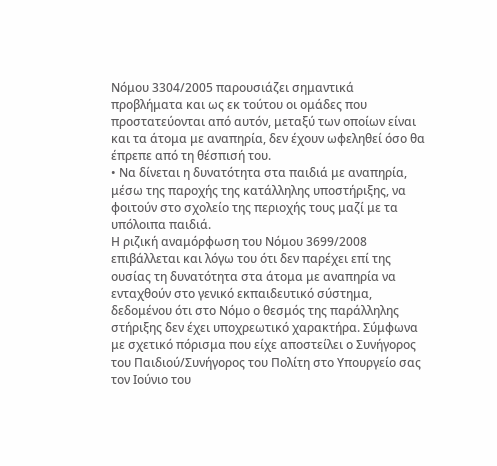Νόμου 3304/2005 παρουσιάζει σημαντικά προβλήματα και ως εκ τούτου οι ομάδες που προστατεύονται από αυτόν, μεταξύ των οποίων είναι και τα άτομα με αναπηρία, δεν έχουν ωφεληθεί όσο θα έπρεπε από τη θέσπισή του.
• Να δίνεται η δυνατότητα στα παιδιά με αναπηρία, μέσω της παροχής της κατάλληλης υποστήριξης, να φοιτούν στο σχολείο της περιοχής τους μαζί με τα υπόλοιπα παιδιά.
Η ριζική αναμόρφωση του Νόμου 3699/2008 επιβάλλεται και λόγω του ότι δεν παρέχει επί της ουσίας τη δυνατότητα στα άτομα με αναπηρία να ενταχθούν στο γενικό εκπαιδευτικό σύστημα, δεδομένου ότι στο Νόμο ο θεσμός της παράλληλης στήριξης δεν έχει υποχρεωτικό χαρακτήρα. Σύμφωνα με σχετικό πόρισμα που είχε αποστείλει ο Συνήγορος του Παιδιού/Συνήγορος του Πολίτη στο Υπουργείο σας τον Ιούνιο του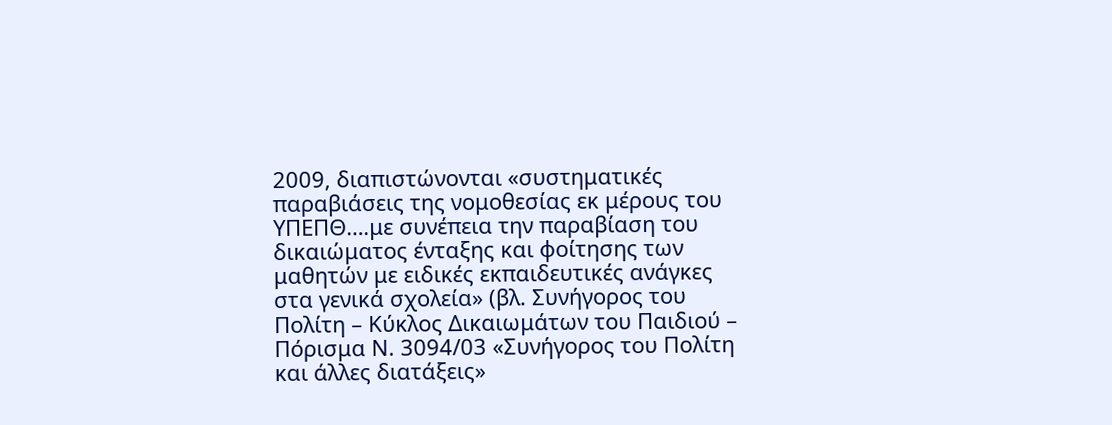2009, διαπιστώνονται «συστηματικές παραβιάσεις της νομοθεσίας εκ μέρους του ΥΠΕΠΘ….με συνέπεια την παραβίαση του δικαιώματος ένταξης και φοίτησης των μαθητών με ειδικές εκπαιδευτικές ανάγκες στα γενικά σχολεία» (βλ. Συνήγορος του Πολίτη – Κύκλος Δικαιωμάτων του Παιδιού – Πόρισμα Ν. 3094/03 «Συνήγορος του Πολίτη και άλλες διατάξεις»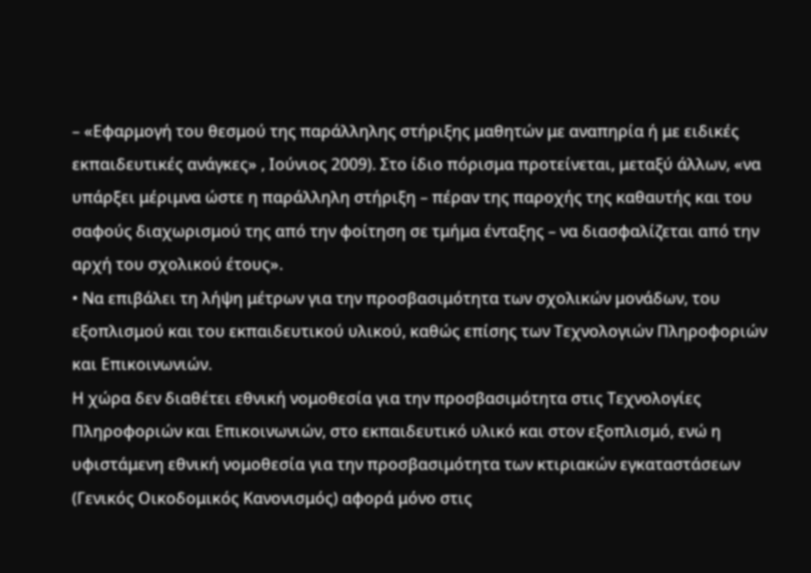– «Εφαρμογή του θεσμού της παράλληλης στήριξης μαθητών με αναπηρία ή με ειδικές εκπαιδευτικές ανάγκες» , Ιούνιος 2009). Στο ίδιο πόρισμα προτείνεται, μεταξύ άλλων, «να υπάρξει μέριμνα ώστε η παράλληλη στήριξη – πέραν της παροχής της καθαυτής και του σαφούς διαχωρισμού της από την φοίτηση σε τμήμα ένταξης – να διασφαλίζεται από την αρχή του σχολικού έτους».
• Να επιβάλει τη λήψη μέτρων για την προσβασιμότητα των σχολικών μονάδων, του εξοπλισμού και του εκπαιδευτικού υλικού, καθώς επίσης των Τεχνολογιών Πληροφοριών και Επικοινωνιών.
Η χώρα δεν διαθέτει εθνική νομοθεσία για την προσβασιμότητα στις Τεχνολογίες Πληροφοριών και Επικοινωνιών, στο εκπαιδευτικό υλικό και στον εξοπλισμό, ενώ η υφιστάμενη εθνική νομοθεσία για την προσβασιμότητα των κτιριακών εγκαταστάσεων (Γενικός Οικοδομικός Κανονισμός) αφορά μόνο στις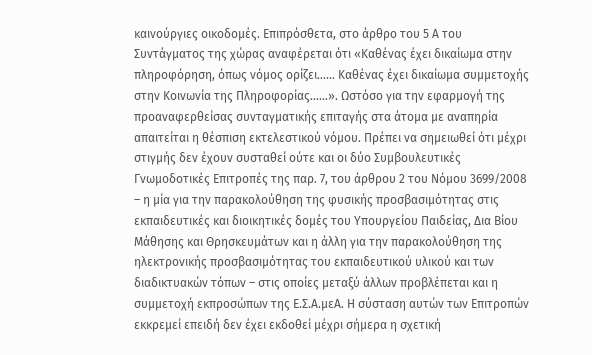καινούργιες οικοδομές. Επιπρόσθετα, στο άρθρο του 5 Α του Συντάγματος της χώρας αναφέρεται ότι «Καθένας έχει δικαίωμα στην πληροφόρηση, όπως νόμος ορίζει…… Καθένας έχει δικαίωμα συμμετοχής στην Κοινωνία της Πληροφορίας……». Ωστόσο για την εφαρμογή της προαναφερθείσας συνταγματικής επιταγής στα άτομα με αναπηρία απαιτείται η θέσπιση εκτελεστικού νόμου. Πρέπει να σημειωθεί ότι μέχρι στιγμής δεν έχουν συσταθεί ούτε και οι δύο Συμβουλευτικές Γνωμοδοτικές Επιτροπές της παρ. 7, του άρθρου 2 του Νόμου 3699/2008 – η μία για την παρακολούθηση της φυσικής προσβασιμότητας στις εκπαιδευτικές και διοικητικές δομές του Υπουργείου Παιδείας, Δια Βίου Μάθησης και Θρησκευμάτων και η άλλη για την παρακολούθηση της ηλεκτρονικής προσβασιμότητας του εκπαιδευτικού υλικού και των διαδικτυακών τόπων – στις οποίες μεταξύ άλλων προβλέπεται και η συμμετοχή εκπροσώπων της Ε.Σ.Α.μεΑ. Η σύσταση αυτών των Επιτροπών εκκρεμεί επειδή δεν έχει εκδοθεί μέχρι σήμερα η σχετική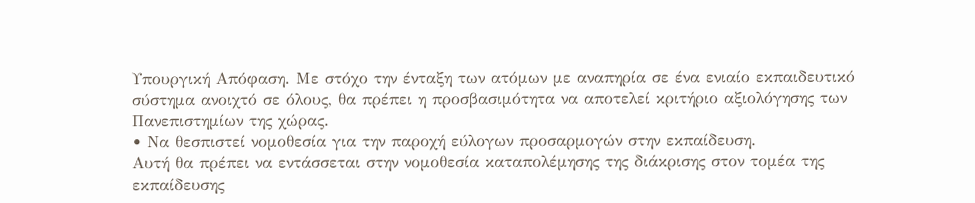Υπουργική Απόφαση. Με στόχο την ένταξη των ατόμων με αναπηρία σε ένα ενιαίο εκπαιδευτικό σύστημα ανοιχτό σε όλους, θα πρέπει η προσβασιμότητα να αποτελεί κριτήριο αξιολόγησης των Πανεπιστημίων της χώρας.
• Να θεσπιστεί νομοθεσία για την παροχή εύλογων προσαρμογών στην εκπαίδευση.
Αυτή θα πρέπει να εντάσσεται στην νομοθεσία καταπολέμησης της διάκρισης στον τομέα της εκπαίδευσης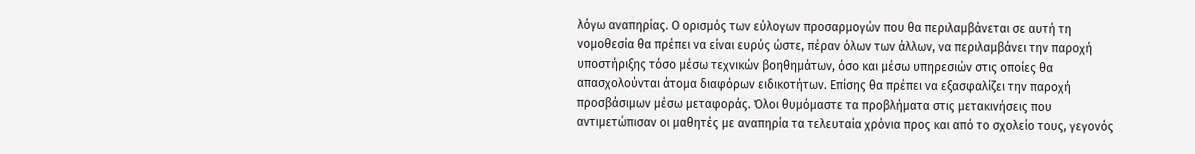λόγω αναπηρίας. Ο ορισμός των εύλογων προσαρμογών που θα περιλαμβάνεται σε αυτή τη νομοθεσία θα πρέπει να είναι ευρύς ώστε, πέραν όλων των άλλων, να περιλαμβάνει την παροχή υποστήριξης τόσο μέσω τεχνικών βοηθημάτων, όσο και μέσω υπηρεσιών στις οποίες θα απασχολούνται άτομα διαφόρων ειδικοτήτων. Επίσης θα πρέπει να εξασφαλίζει την παροχή προσβάσιμων μέσω μεταφοράς. Όλοι θυμόμαστε τα προβλήματα στις μετακινήσεις που αντιμετώπισαν οι μαθητές με αναπηρία τα τελευταία χρόνια προς και από το σχολείο τους, γεγονός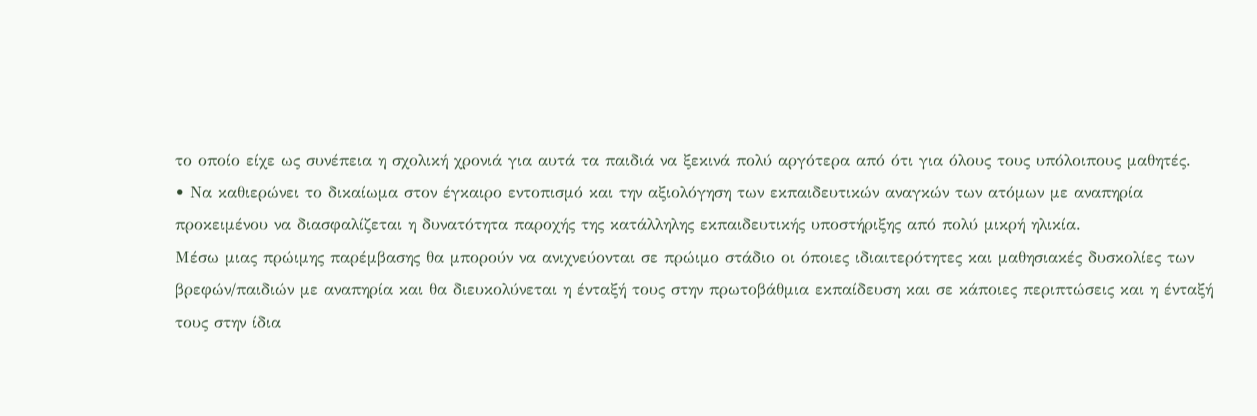το οποίο είχε ως συνέπεια η σχολική χρονιά για αυτά τα παιδιά να ξεκινά πολύ αργότερα από ότι για όλους τους υπόλοιπους μαθητές.
• Να καθιερώνει το δικαίωμα στον έγκαιρο εντοπισμό και την αξιολόγηση των εκπαιδευτικών αναγκών των ατόμων με αναπηρία προκειμένου να διασφαλίζεται η δυνατότητα παροχής της κατάλληλης εκπαιδευτικής υποστήριξης από πολύ μικρή ηλικία.
Μέσω μιας πρώιμης παρέμβασης θα μπορούν να ανιχνεύονται σε πρώιμο στάδιο οι όποιες ιδιαιτερότητες και μαθησιακές δυσκολίες των βρεφών/παιδιών με αναπηρία και θα διευκολύνεται η ένταξή τους στην πρωτοβάθμια εκπαίδευση και σε κάποιες περιπτώσεις και η ένταξή τους στην ίδια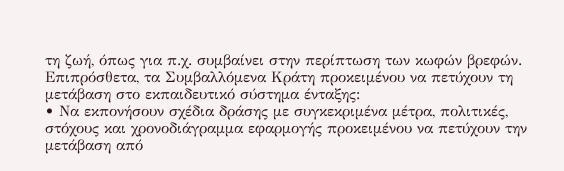τη ζωή, όπως για π.χ. συμβαίνει στην περίπτωση των κωφών βρεφών.
Επιπρόσθετα, τα Συμβαλλόμενα Κράτη προκειμένου να πετύχουν τη μετάβαση στο εκπαιδευτικό σύστημα ένταξης:
• Να εκπονήσουν σχέδια δράσης με συγκεκριμένα μέτρα, πολιτικές, στόχους και χρονοδιάγραμμα εφαρμογής προκειμένου να πετύχουν την μετάβαση από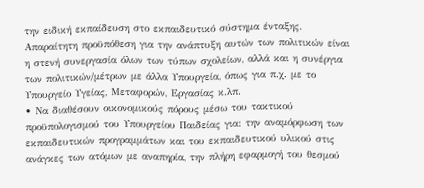την ειδική εκπαίδευση στο εκπαιδευτικό σύστημα ένταξης. Απαραίτητη προϋπόθεση για την ανάπτυξη αυτών των πολιτικών είναι η στενή συνεργασία όλων των τύπων σχολείων, αλλά και η συνέργια των πολιτικών/μέτρων με άλλα Υπουργεία, όπως για π.χ. με το Υπουργείο Υγείας, Μεταφορών, Εργασίας κ.λπ.
• Να διαθέσουν οικονομικούς πόρους μέσω του τακτικού προϋπολογισμού του Υπουργείου Παιδείας για: την αναμόρφωση των εκπαιδευτικών προγραμμάτων και του εκπαιδευτικού υλικού στις ανάγκες των ατόμων με αναπηρία, την πλήρη εφαρμογή του θεσμού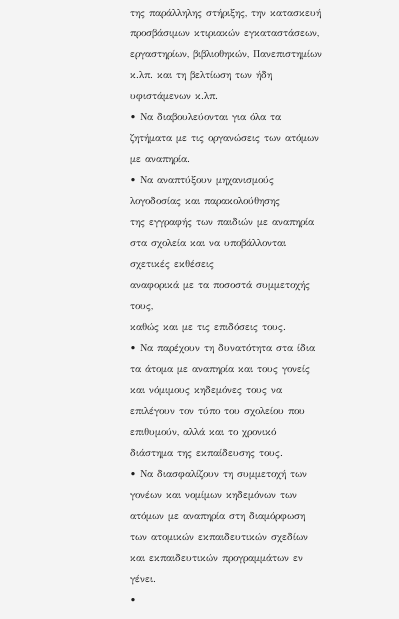της παράλληλης στήριξης, την κατασκευή προσβάσιμων κτιριακών εγκαταστάσεων, εργαστηρίων, βιβλιοθηκών, Πανεπιστημίων κ.λπ. και τη βελτίωση των ήδη υφιστάμενων κ.λπ.
• Να διαβουλεύονται για όλα τα ζητήματα με τις οργανώσεις των ατόμων με αναπηρία.
• Να αναπτύξουν μηχανισμούς λογοδοσίας και παρακολούθησης
της εγγραφής των παιδιών με αναπηρία
στα σχολεία και να υποβάλλονται σχετικές εκθέσεις
αναφορικά με τα ποσοστά συμμετοχής τους,
καθώς και με τις επιδόσεις τους.
• Να παρέχουν τη δυνατότητα στα ίδια τα άτομα με αναπηρία και τους γονείς και νόμιμους κηδεμόνες τους να επιλέγουν τον τύπο του σχολείου που επιθυμούν, αλλά και το χρονικό διάστημα της εκπαίδευσης τους.
• Να διασφαλίζουν τη συμμετοχή των γονέων και νομίμων κηδεμόνων των ατόμων με αναπηρία στη διαμόρφωση των ατομικών εκπαιδευτικών σχεδίων και εκπαιδευτικών προγραμμάτων εν γένει.
•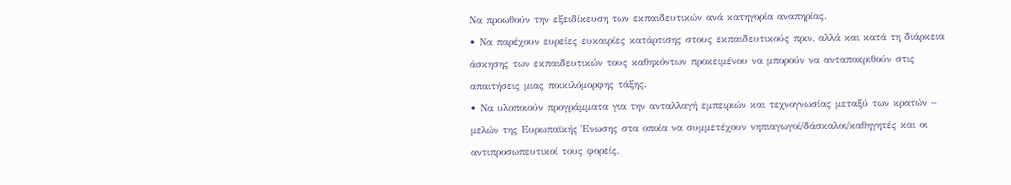Να προωθούν την εξειδίκευση των εκπαιδευτικών ανά κατηγορία αναπηρίας.
• Να παρέχουν ευρείες ευκαιρίες κατάρτισης στους εκπαιδευτικούς πριν, αλλά και κατά τη διάρκεια άσκησης των εκπαιδευτικών τους καθηκόντων προκειμένου να μπορούν να ανταποκριθούν στις απαιτήσεις μιας ποικιλόμορφης τάξης.
• Να υλοποιούν προγράμματα για την ανταλλαγή εμπειριών και τεχνογνωσίας μεταξύ των κρατών – μελών της Ευρωπαϊκής Ένωσης στα οποία να συμμετέχουν νηπιαγωγοί/δάσκαλοι/καθηγητές και οι αντιπροσωπευτικοί τους φορείς,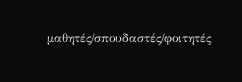μαθητές/σπουδαστές/φοιτητές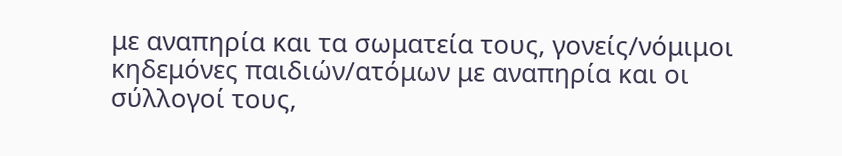με αναπηρία και τα σωματεία τους, γονείς/νόμιμοι κηδεμόνες παιδιών/ατόμων με αναπηρία και οι σύλλογοί τους,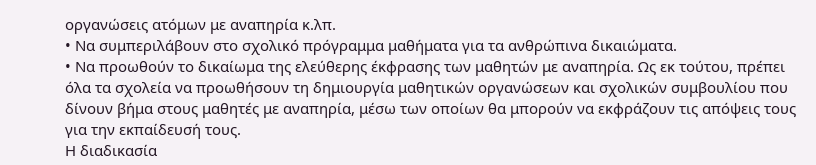οργανώσεις ατόμων με αναπηρία κ.λπ.
• Να συμπεριλάβουν στο σχολικό πρόγραμμα μαθήματα για τα ανθρώπινα δικαιώματα.
• Να προωθούν το δικαίωμα της ελεύθερης έκφρασης των μαθητών με αναπηρία. Ως εκ τούτου, πρέπει όλα τα σχολεία να προωθήσουν τη δημιουργία μαθητικών οργανώσεων και σχολικών συμβουλίου που δίνουν βήμα στους μαθητές με αναπηρία, μέσω των οποίων θα μπορούν να εκφράζουν τις απόψεις τους για την εκπαίδευσή τους.
Η διαδικασία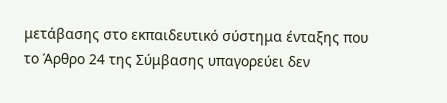μετάβασης στο εκπαιδευτικό σύστημα ένταξης που το Άρθρο 24 της Σύμβασης υπαγορεύει δεν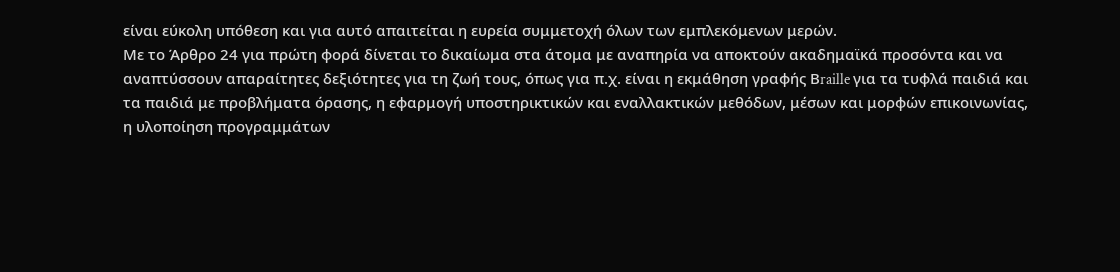είναι εύκολη υπόθεση και για αυτό απαιτείται η ευρεία συμμετοχή όλων των εμπλεκόμενων μερών.
Με το Άρθρο 24 για πρώτη φορά δίνεται το δικαίωμα στα άτομα με αναπηρία να αποκτούν ακαδημαϊκά προσόντα και να αναπτύσσουν απαραίτητες δεξιότητες για τη ζωή τους, όπως για π.χ. είναι η εκμάθηση γραφής Βraille για τα τυφλά παιδιά και τα παιδιά με προβλήματα όρασης, η εφαρμογή υποστηρικτικών και εναλλακτικών μεθόδων, μέσων και μορφών επικοινωνίας, η υλοποίηση προγραμμάτων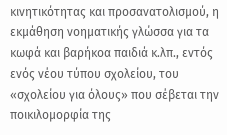κινητικότητας και προσανατολισμού, η εκμάθηση νοηματικής γλώσσα για τα κωφά και βαρήκοα παιδιά κ.λπ., εντός ενός νέου τύπου σχολείου, του «σχολείου για όλους» που σέβεται την ποικιλομορφία της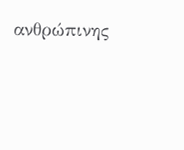ανθρώπινης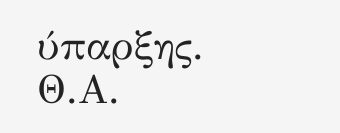ύπαρξης.
Θ.Α.